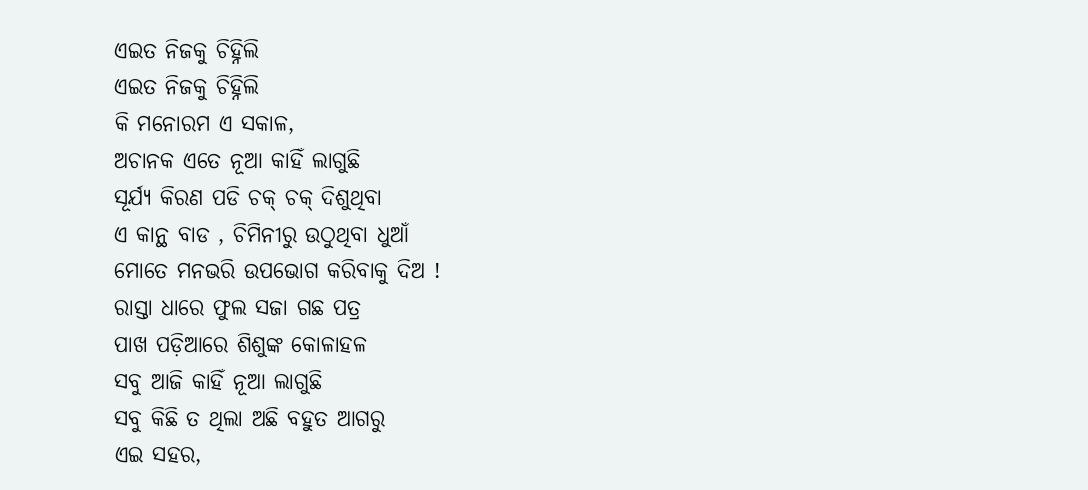ଏଇତ ନିଜକୁ ଚିହ୍ନିଲି
ଏଇତ ନିଜକୁ ଚିହ୍ନିଲି
କି ମନୋରମ ଏ ସକାଳ,
ଅଚାନକ ଏତେ ନୂଆ କାହିଁ ଲାଗୁଛି
ସୂର୍ଯ୍ୟ କିରଣ ପଡି ଚକ୍ ଚକ୍ ଦିଶୁଥିବା
ଏ କାନ୍ଥ ବାଡ , ଚିମିନୀରୁ ଉଠୁଥିବା ଧୁଆଁ
ମୋତେ ମନଭରି ଉପଭୋଗ କରିବାକୁ ଦିଅ !
ରାସ୍ତା ଧାରେ ଫୁଲ ସଜା ଗଛ ପତ୍ର
ପାଖ ପଡ଼ିଆରେ ଶିଶୁଙ୍କ କୋଳାହଳ
ସବୁ ଆଜି କାହିଁ ନୂଆ ଲାଗୁଛି
ସବୁ କିଛି ତ ଥିଲା ଅଛି ବହୁତ ଆଗରୁ
ଏଇ ସହର,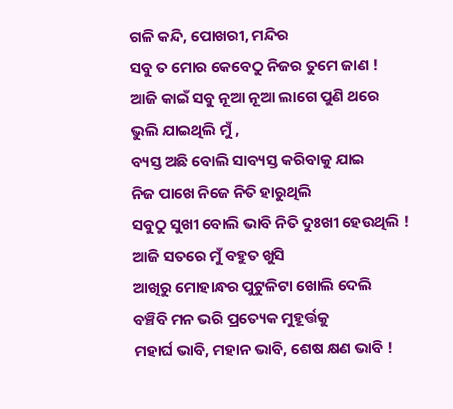ଗଳି କନ୍ଦି, ପୋଖରୀ, ମନ୍ଦିର
ସବୁ ତ ମୋର କେବେଠୁ ନିଜର ତୁମେ ଜାଣ !
ଆଜି କାଇଁ ସବୁ ନୂଆ ନୂଆ ଲାଗେ ପୁଣି ଥରେ
ଭୁଲି ଯାଇଥିଲି ମୁଁ ,
ବ୍ୟସ୍ତ ଅଛି ବୋଲି ସାବ୍ୟସ୍ତ କରିବାକୁ ଯାଇ
ନିଜ ପାଖେ ନିଜେ ନିତି ହାରୁଥିଲି
ସବୁଠୁ ସୁଖୀ ବୋଲି ଭାବି ନିତି ଦୁଃଖୀ ହେଉଥିଲି !
ଆଜି ସତରେ ମୁଁ ବହୁତ ଖୁସି
ଆଖିରୁ ମୋହାନ୍ଧର ପୁଟୁଳିଟା ଖୋଲି ଦେଲି
ବଞ୍ଚିବି ମନ ଭରି ପ୍ରତ୍ୟେକ ମୁହୂର୍ତ୍ତକୁ
ମହାର୍ଘ ଭାବି, ମହାନ ଭାବି, ଶେଷ କ୍ଷଣ ଭାବି !